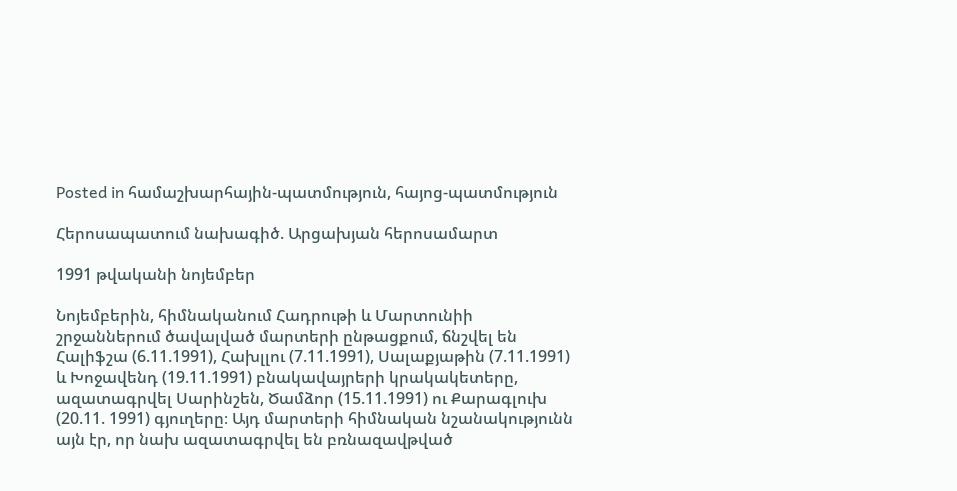Posted in համաշխարհային-պատմություն, հայոց-պատմություն

Հերոսապատում նախագիծ. Արցախյան հերոսամարտ

1991 թվականի նոյեմբեր

Նոյեմբերին, հիմնականում Հադրութի և Մարտունիի շրջաններում ծավալված մարտերի ընթացքում, ճնշվել են Հալիֆշա (6.11.1991), Հախլլու (7.11.1991), Սալաքյաթին (7.11.1991) և Խոջավենդ (19.11.1991) բնակավայրերի կրակակետերը, ազատագրվել Սարինշեն, Ծամձոր (15.11.1991) ու Քարագլուխ (20.11. 1991) գյուղերը։ Այդ մարտերի հիմնական նշանակությունն այն էր, որ նախ ազատագրվել են բռնազավթված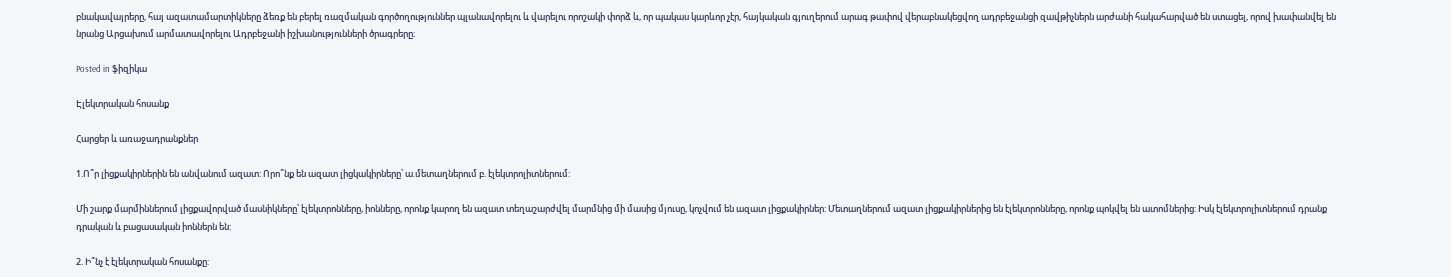բնակավայրերը, հայ ազատամարտիկները ձեռք են բերել ռազմական գործողություններ պլանավորելու և վարելու որոշակի փորձ և, որ պակաս կարևոր չէր, հայկական գյուղերում արագ թափով վերաբնակեցվող ադրբեջանցի զավթիչներն արժանի հակահարված են ստացել, որով խափանվել են նրանց Արցախում արմատավորելու Ադրբեջանի իշխանությունների ծրագրերը։

Posted in ֆիզիկա

Էլեկտրական հոսանք

Հարցեր և առաջադրանքներ

1.Ո՞ր լիցքակիրներին են անվանում ազատ: Որո՞նք են ազատ լիցկակիրները՝ ա.մետաղներում բ. էլեկտրոլիտներում:

Մի շարք մարմիններում լիցքավորված մասնիկները՝ էլեկտրոնները, իոնները, որոնք կարող են ազատ տեղաշարժվել մարմնից մի մասից մյուսը, կոչվում են ազատ լիցքակիրներ: Մետաղներում ազատ լիցքակիրներից են էլեկտրոնները, որոնք պոկվել են ատոմներից: Իսկ էլեկտրոլիտներում դրանք դրական և բացասական իոններն են:

2. Ի՞նչ է էլեկտրական հոսանքը: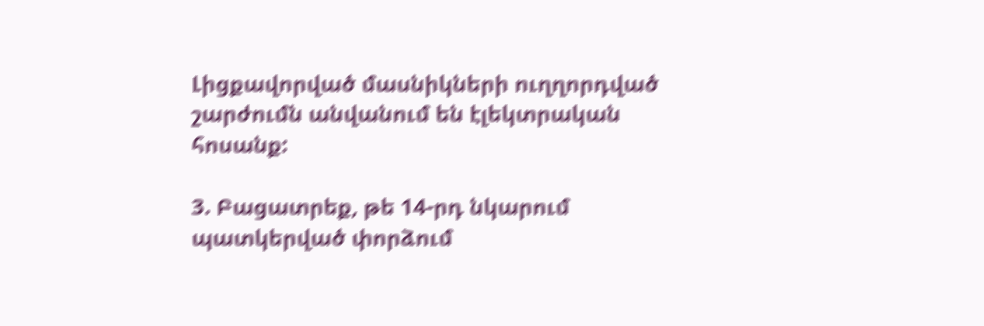Լիցքավորված մասնիկների ուղղորդված շարժումն անվանում են էլեկտրական հոսանք:

3. Բացատրեք, թե 14-րդ նկարում պատկերված փորձում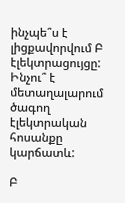ինչպե՞ս է լիցքավորվում Բ էլեկտրացույցը: Ինչու՞ է մետաղալարում ծագող էլեկտրական հոսանքը կարճատև:

Բ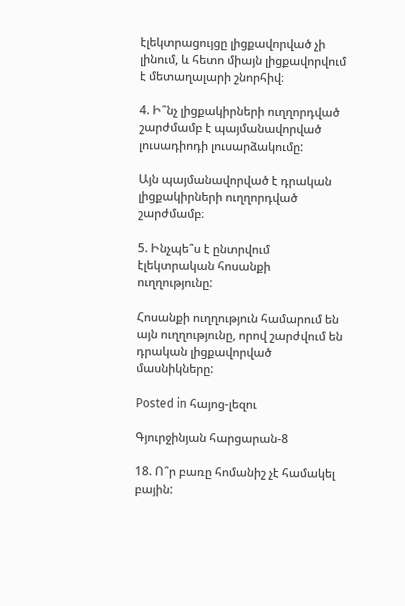էլեկտրացույցը լիցքավորված չի լինում, և հետո միայն լիցքավորվում է մետաղալարի շնորհիվ։

4. Ի՞նչ լիցքակիրների ուղղորդված շարժմամբ է պայմանավորված լուսադիոդի լուսարձակումը:

Այն պայմանավորված է դրական լիցքակիրների ուղղորդված շարժմամբ։

5. Ինչպե՞ս է ընտրվում էլեկտրական հոսանքի ուղղությունը:

Հոսանքի ուղղություն համարում են այն ուղղությունը, որով շարժվում են դրական լիցքավորված մասնիկները:

Posted in հայոց-լեզու

Գյուրջինյան հարցարան-8

18. Ո՞ր բառը հոմանիշ չէ համակել բային: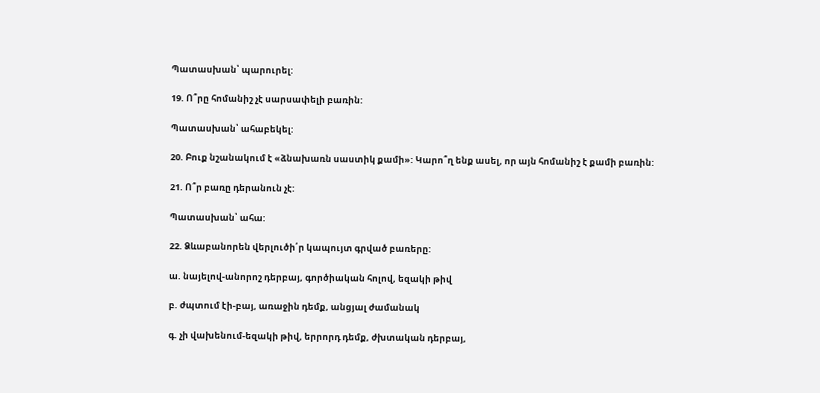Պատասխան՝ պարուրել:

19. Ո՞րը հոմանիշ չէ սարսափելի բառին:

Պատասխան՝ ահաբեկել:

20. Բուք նշանակում է «ձնախառն սաստիկ քամի»: Կարո՞ղ ենք ասել, որ այն հոմանիշ է քամի բառին:

21. Ո՞ր բառը դերանուն չէ:

Պատասխան՝ ահա:

22. Ձևաբանորեն վերլուծի՛ր կապույտ գրված բառերը:

ա. նայելով-անորոշ դերբայ, գործիական հոլով, եզակի թիվ

բ. ժպտում էի-բայ, առաջին դեմք, անցյալ ժամանակ

գ. չի վախենում-եզակի թիվ, երրորդ դեմք, ժխտական դերբայ,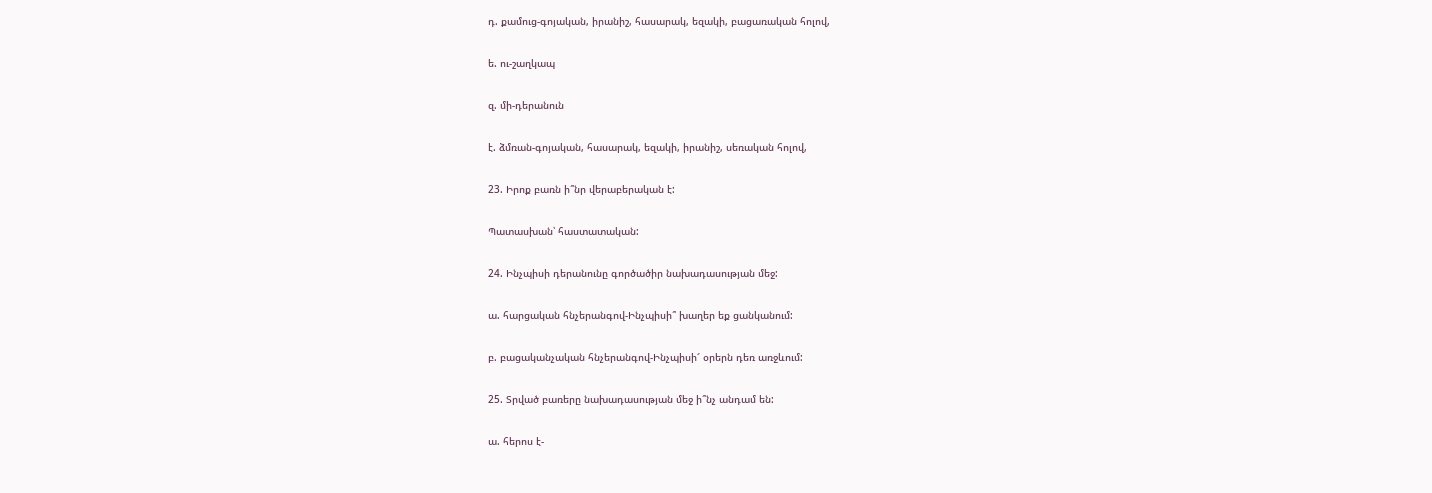դ. քամուց-գոյական, իրանիշ, հասարակ, եզակի, բացառական հոլով,

ե. ու-շաղկապ

զ. մի-դերանուն

է. ձմռան-գոյական, հասարակ, եզակի, իրանիշ, սեռական հոլով,

23. Իրոք բառն ի՞նր վերաբերական է:

Պատասխան՝ հաստատական:

24. Ինչպիսի դերանունը գործածիր նախադասության մեջ:

ա. հարցական հնչերանգով-Ինչպիսի՞ խաղեր եք ցանկանում:

բ. բացականչական հնչերանգով-Ինչպիսի՜ օրերն դեռ առջևում:

25. Տրված բառերը նախադասության մեջ ի՞նչ անդամ են:

ա. հերոս է-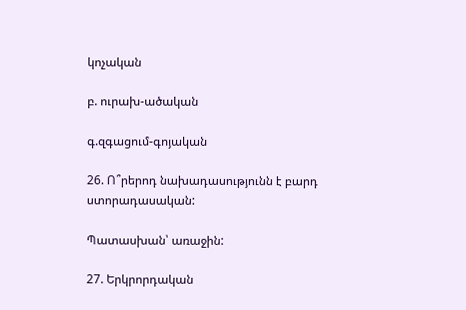կոչական

բ. ուրախ-ածական

գ.զգացում-գոյական

26. Ո՞րերոդ նախադասությունն է բարդ ստորադասական:

Պատասխան՝ առաջին:

27. Երկրորդական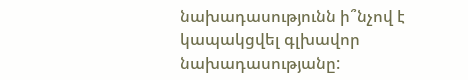նախադասությունն ի՞նչով է կապակցվել գլխավոր նախադասությանը: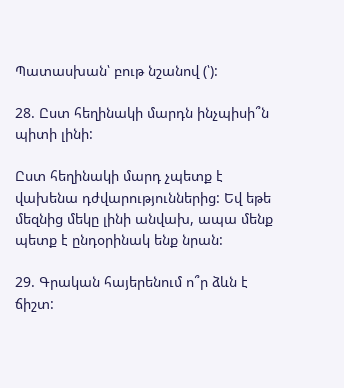Պատասխան՝ բութ նշանով (՝):

28. Ըստ հեղինակի մարդն ինչպիսի՞ն պիտի լինի:

Ըստ հեղինակի մարդ չպետք է վախենա դժվարություններից: Եվ եթե մեզնից մեկը լինի անվախ, ապա մենք պետք է ընդօրինակ ենք նրան:

29. Գրական հայերենում ո՞ր ձևն է ճիշտ: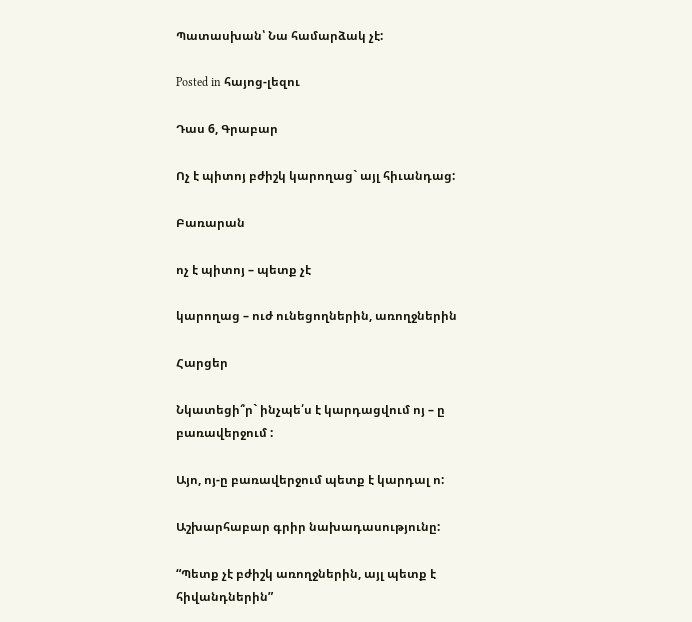Պատասխան՝ Նա համարձակ չէ:

Posted in հայոց-լեզու

Դաս 6, Գրաբար

Ոչ է պիտոյ բժիշկ կարողաց` այլ հիւանդաց:

Բառարան

ոչ է պիտոյ – պետք չէ

կարողաց – ուժ ունեցողներին, առողջներին

Հարցեր

Նկատեցի՞ր` ինչպե՛ս է կարդացվում ոյ – ը բառավերջում :

Այո, ոյ-ը բառավերջում պետք է կարդալ ո:

Աշխարհաբար գրիր նախադասությունը:

“Պետք չէ բժիշկ առողջներին, այլ պետք է հիվանդներին”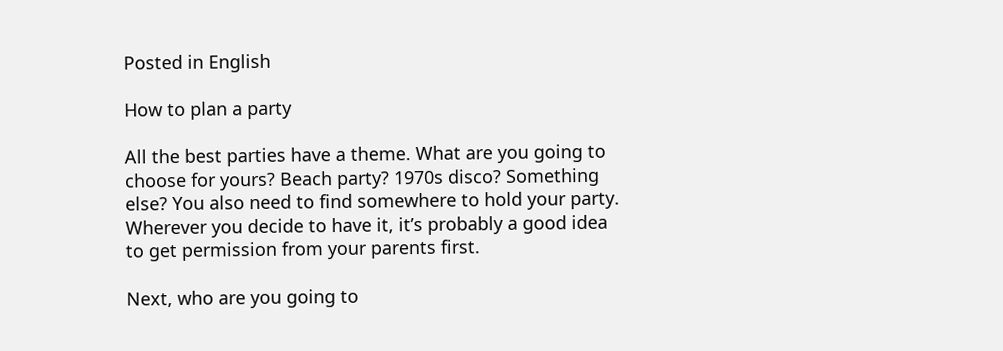Posted in English

How to plan a party

All the best parties have a theme. What are you going to choose for yours? Beach party? 1970s disco? Something else? You also need to find somewhere to hold your party. Wherever you decide to have it, it’s probably a good idea to get permission from your parents first.

Next, who are you going to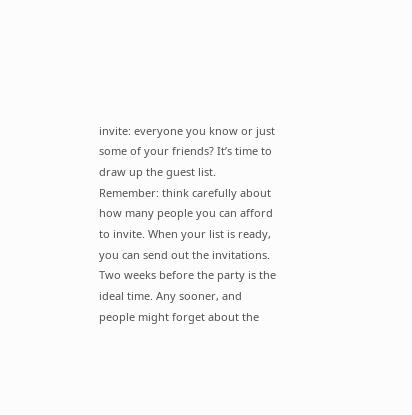invite: everyone you know or just some of your friends? It’s time to draw up the guest list. Remember: think carefully about how many people you can afford to invite. When your list is ready, you can send out the invitations. Two weeks before the party is the ideal time. Any sooner, and people might forget about the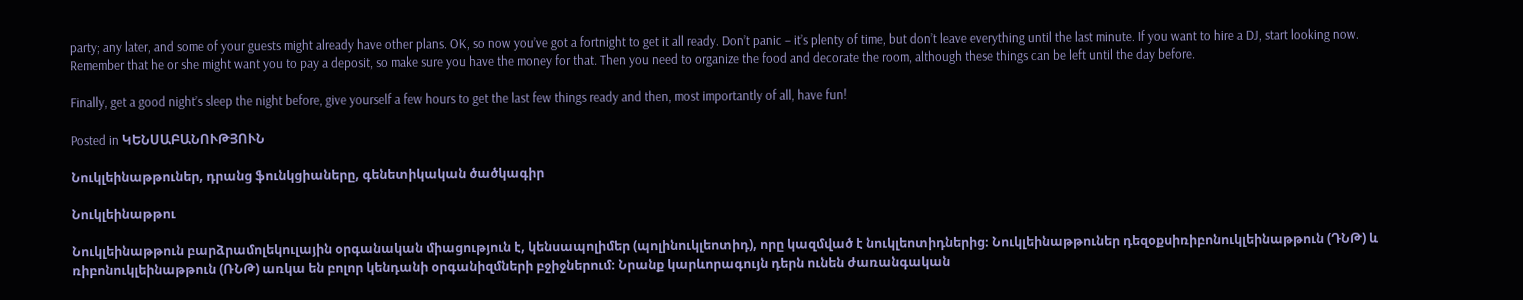party; any later, and some of your guests might already have other plans. OK, so now you’ve got a fortnight to get it all ready. Don’t panic – it’s plenty of time, but don’t leave everything until the last minute. If you want to hire a DJ, start looking now. Remember that he or she might want you to pay a deposit, so make sure you have the money for that. Then you need to organize the food and decorate the room, although these things can be left until the day before.

Finally, get a good night’s sleep the night before, give yourself a few hours to get the last few things ready and then, most importantly of all, have fun!

Posted in ԿԵՆՍԱԲԱՆՈՒԹՅՈՒՆ

Նուկլեինաթթուներ, դրանց ֆունկցիաները, գենետիկական ծածկագիր

Նուկլեինաթթու

Նուկլեինաթթուն բարձրամոլեկուլային օրգանական միացություն է, կենսապոլիմեր (պոլինուկլեոտիդ), որը կազմված է նուկլեոտիդներից։ Նուկլեինաթթուներ դեզօքսիռիբոնուկլեինաթթուն (ԴՆԹ) և ռիբոնուկլեինաթթուն (ՌՆԹ) առկա են բոլոր կենդանի օրգանիզմների բջիջներում։ Նրանք կարևորագույն դերն ունեն ժառանգական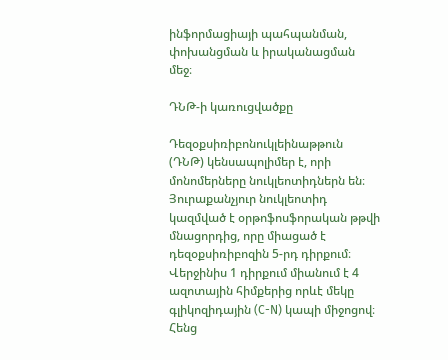ինֆորմացիայի պահպանման, փոխանցման և իրականացման մեջ։

ԴՆԹ-ի կառուցվածքը

Դեզօքսիռիբոնուկլեինաթթուն (ԴՆԹ) կենսապոլիմեր է, որի մոնոմերները նուկլեոտիդներն են։ Յուրաքանչյուր նուկլեոտիդ կազմված է օրթոֆոսֆորական թթվի մնացորդից, որը միացած է դեզօքսիռիբոզին 5-րդ դիրքում։ Վերջինիս 1 դիրքում միանում է 4 ազոտային հիմքերից որևէ մեկը գլիկոզիդային (C-N) կապի միջոցով։ Հենց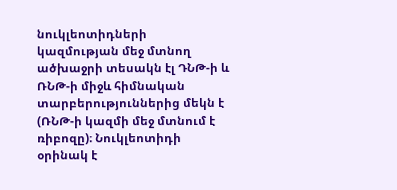նուկլեոտիդների կազմության մեջ մտնող ածխաջրի տեսակն էլ ԴՆԹ-ի և ՌՆԹ-ի միջև հիմնական տարբերություններից մեկն է (ՌՆԹ-ի կազմի մեջ մտնում է ռիբոզը)։ Նուկլեոտիդի օրինակ է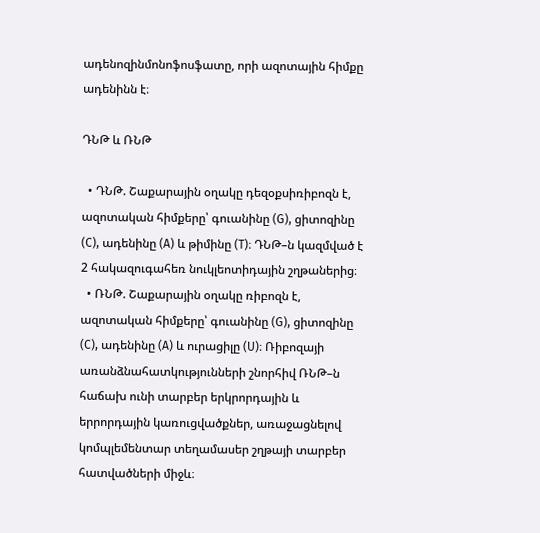ադենոզինմոնոֆոսֆատը, որի ազոտային հիմքը ադենինն է։

ԴՆԹ և ՌՆԹ

  • ԴՆԹ. Շաքարային օղակը դեզօքսիռիբոզն է, ազոտական հիմքերը՝ գուանինը (G), ցիտոզինը (C), ադենինը (A) և թիմինը (T)։ ԴՆԹ–ն կազմված է 2 հակազուգահեռ նուկլեոտիդային շղթաներից։
  • ՌՆԹ. Շաքարային օղակը ռիբոզն է, ազոտական հիմքերը՝ գուանինը (G), ցիտոզինը (C), ադենինը (A) և ուրացիլը (U)։ Ռիբոզայի առանձնահատկությունների շնորհիվ ՌՆԹ–ն հաճախ ունի տարբեր երկրորդային և երրորդային կառուցվածքներ, առաջացնելով կոմպլեմենտար տեղամասեր շղթայի տարբեր հատվածների միջև։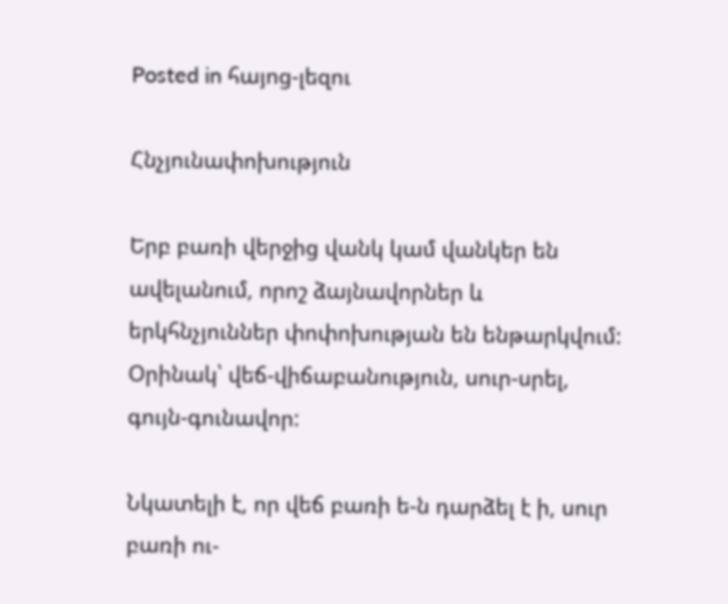Posted in հայոց-լեզու

Հնչյունափոխություն

Երբ բառի վերջից վանկ կամ վանկեր են ավելանում, որոշ ձայնավորներ և երկհնչյուններ փոփոխության են ենթարկվում: Օրինակ՝ վեճ-վիճաբանություն, սուր-սրել, գույն-գունավոր:

Նկատելի է, որ վեճ բառի ե-ն դարձել է ի, սուր բառի ու-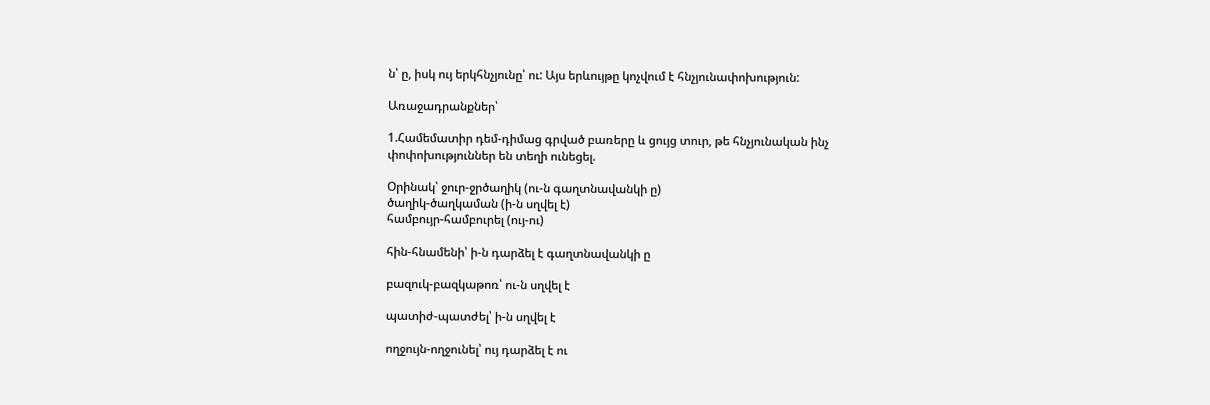ն՝ ը, իսկ ույ երկհնչյունը՝ ու: Այս երևույթը կոչվում է հնչյունափոխություն:

Առաջադրանքներ՝

1.Համեմատիր դեմ-դիմաց գրված բառերը և ցույց տուր, թե հնչյունական ինչ փոփոխություններ են տեղի ունեցել.

Օրինակ՝ ջուր-ջրծաղիկ (ու-ն գաղտնավանկի ը)
ծաղիկ-ծաղկաման (ի-ն սղվել է)
համբույր-համբուրել (ույ-ու)

հին-հնամենի՝ ի-ն դարձել է գաղտնավանկի ը

բազուկ-բազկաթոռ՝ ու-ն սղվել է

պատիժ-պատժել՝ ի-ն սղվել է

ողջույն-ողջունել՝ ույ դարձել է ու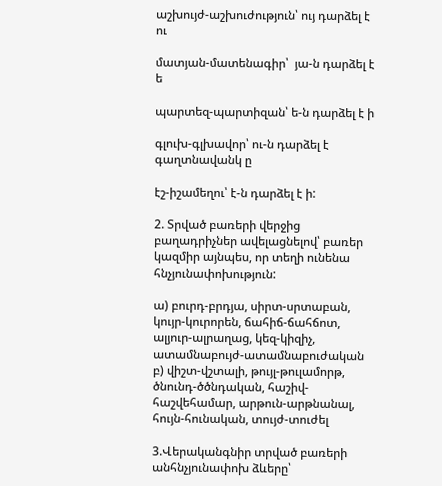աշխույժ-աշխուժություն՝ ույ դարձել է ու

մատյան-մատենագիր՝  յա-ն դարձել է ե

պարտեզ-պարտիզան՝ ե-ն դարձել է ի

գլուխ-գլխավոր՝ ու-ն դարձել է գաղտնավանկ ը

էշ-իշամեղու՝ է-ն դարձել է ի:

2. Տրված բառերի վերջից բաղադրիչներ ավելացնելով՝ բառեր կազմիր այնպես, որ տեղի ունենա հնչյունափոխություն:

ա) բուրդ-բրդյա, սիրտ-սրտաբան, կույր-կուրորեն, ճահիճ-ճահճոտ, ալյուր-ալրաղաց, կեզ-կիզիչ, ատամնաբույժ-ատամնաբուժական
բ) վիշտ-վշտալի, թույլ-թուլամորթ, ծնունդ-ծծնդական, հաշիվ-հաշվեհամար, արթուն-արթնանալ, հույն-հունական, տույժ-տուժել

3.Վերականգնիր տրված բառերի անհնչյունափոխ ձևերը՝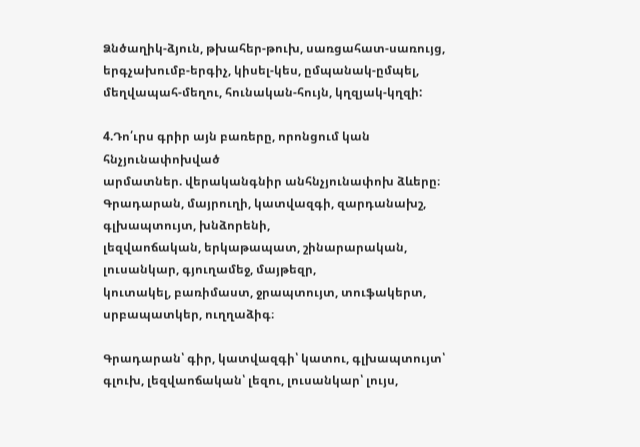Ձնծաղիկ-ձյուն, թխահեր-թուխ, սառցահատ-սառույց, երգչախումբ-երգիչ, կիսել-կես, ըմպանակ-ըմպել, մեղվապահ-մեղու, հունական-հույն, կղզյակ-կղզի:

4.Դո՛ւրս գրիր այն բառերը, որոնցում կան հնչյունափոխված
արմատներ. վերականգնիր անհնչյունափոխ ձևերը։
Գրադարան, մայրուղի, կատվազգի, զարդանախշ, գլխապտույտ, խնձորենի,
լեզվաոճական, երկաթապատ, շինարարական, լուսանկար, գյուղամեջ, մայթեզր,
կուտակել, բառիմաստ, ջրապտույտ, տուֆակերտ, սրբապատկեր, ուղղաձիգ։

Գրադարան՝ գիր, կատվազգի՝ կատու, գլխապտույտ՝ գլուխ, լեզվաոճական՝ լեզու, լուսանկար՝ լույս,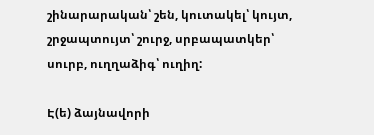շինարարական՝ շեն, կուտակել՝ կույտ, շրջապտույտ՝ շուրջ, սրբապատկեր՝ սուրբ, ուղղաձիգ՝ ուղիղ:

Է(ե) ձայնավորի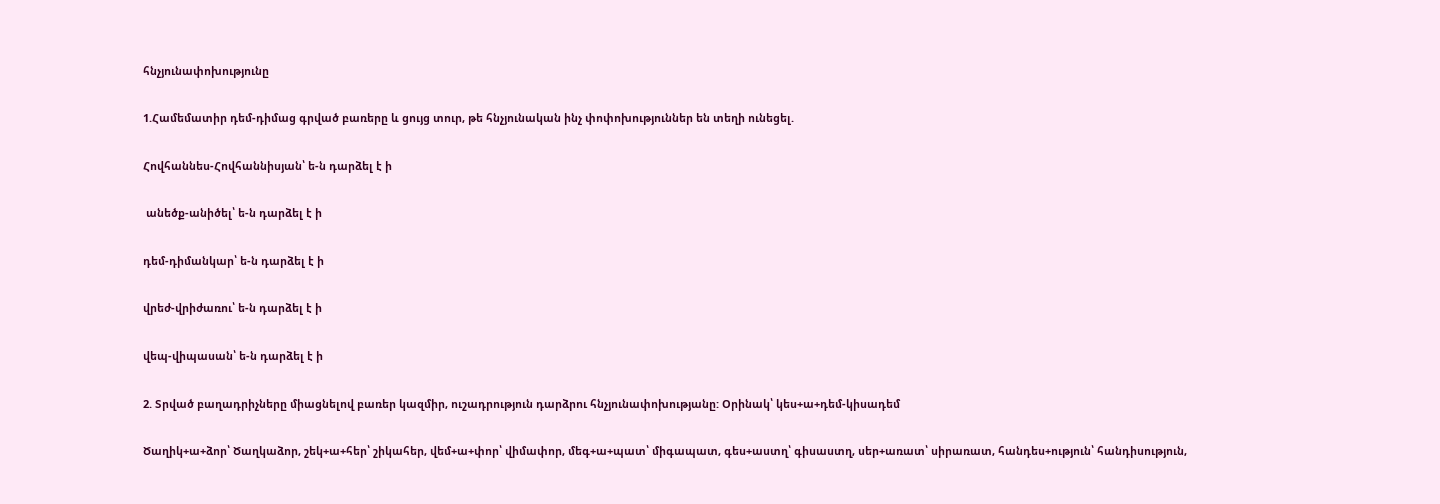հնչյունափոխությունը

1.Համեմատիր դեմ-դիմաց գրված բառերը և ցույց տուր, թե հնչյունական ինչ փոփոխություններ են տեղի ունեցել.

Հովհաննես-Հովհաննիսյան՝ ե-ն դարձել է ի

 անեծք-անիծել՝ ե-ն դարձել է ի

դեմ-դիմանկար՝ ե-ն դարձել է ի

վրեժ-վրիժառու՝ ե-ն դարձել է ի

վեպ-վիպասան՝ ե-ն դարձել է ի

2. Տրված բաղադրիչները միացնելով բառեր կազմիր, ուշադրություն դարձրու հնչյունափոխությանը: Օրինակ՝ կես+ա+դեմ-կիսադեմ

Ծաղիկ+ա+ձոր՝ Ծաղկաձոր, շեկ+ա+հեր՝ շիկահեր, վեմ+ա+փոր՝ վիմափոր, մեգ+ա+պատ՝ միգապատ, գես+աստղ՝ գիսաստղ, սեր+առատ՝ սիրառատ, հանդես+ություն՝ հանդիսություն,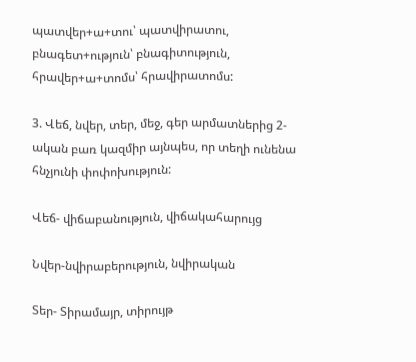պատվեր+ա+տու՝ պատվիրատու, բնագետ+ություն՝ բնագիտություն, հրավեր+ա+տոմս՝ հրավիրատոմս:

3. Վեճ, նվեր, տեր, մեջ, գեր արմատներից 2-ական բառ կազմիր այնպես, որ տեղի ունենա հնչյունի փոփոխություն:

Վեճ- վիճաբանություն, վիճակահարույց

Նվեր-նվիրաբերություն, նվիրական

Տեր- Տիրամայր, տիրույթ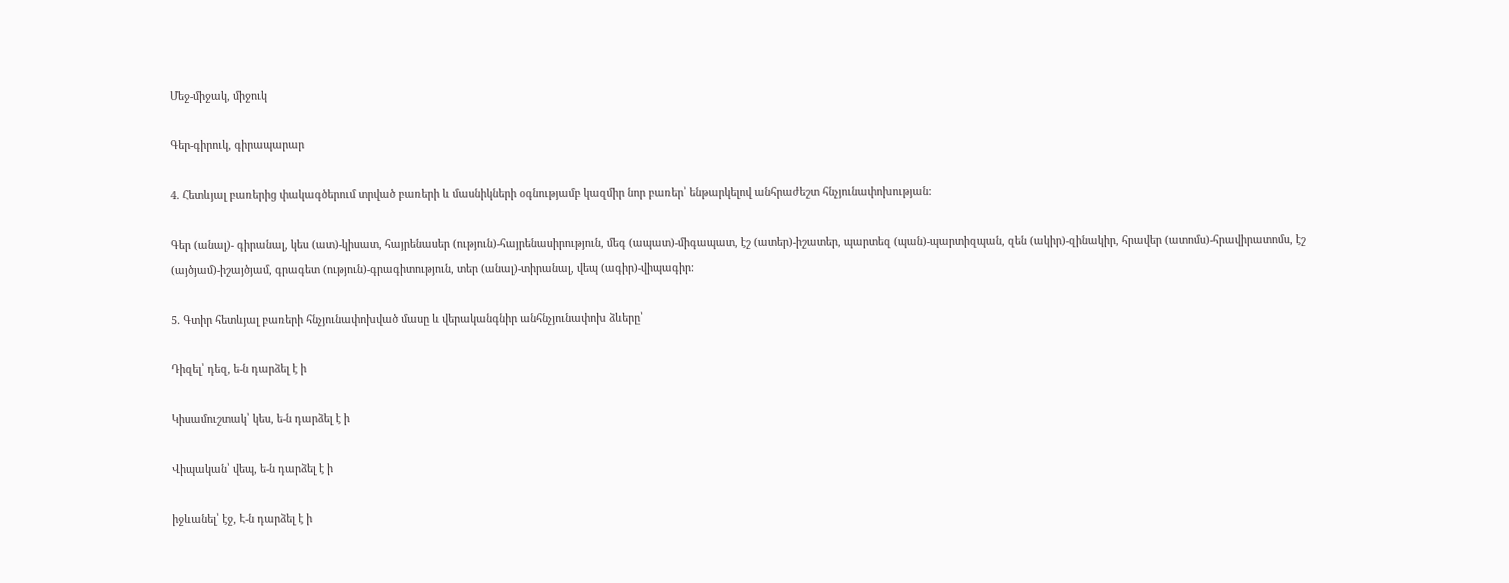Մեջ-միջակ, միջուկ

Գեր-գիրուկ, գիրապարար

4. Հետևյալ բառերից փակագծերում տրված բառերի և մասնիկների օգնությամբ կազմիր նոր բառեր՝ ենթարկելով անհրաժեշտ հնչյունափոխության:

Գեր (անալ)- գիրանալ, կես (ատ)-կիսատ, հայրենասեր (ություն)-հայրենասիրություն, մեգ (ապատ)-միգապատ, էշ (ատեր)-իշատեր, պարտեզ (պան)-պարտիզպան, զեն (ակիր)-զինակիր, հրավեր (ատոմս)-հրավիրատոմս, էշ (այծյամ)-իշայծյամ, գրագետ (ություն)-գրագիտություն, տեր (անալ)-տիրանալ, վեպ (ագիր)-վիպագիր:

5. Գտիր հետևյալ բառերի հնչյունափոխված մասը և վերականգնիր անհնչյունափոխ ձևերը՝

Դիզել՝ դեզ, ե-ն դարձել է ի

Կիսամուշտակ՝ կես, ե-ն դարձել է ի

Վիպական՝ վեպ, ե-ն դարձել է ի

իջևանել՝ էջ, Է-ն դարձել է ի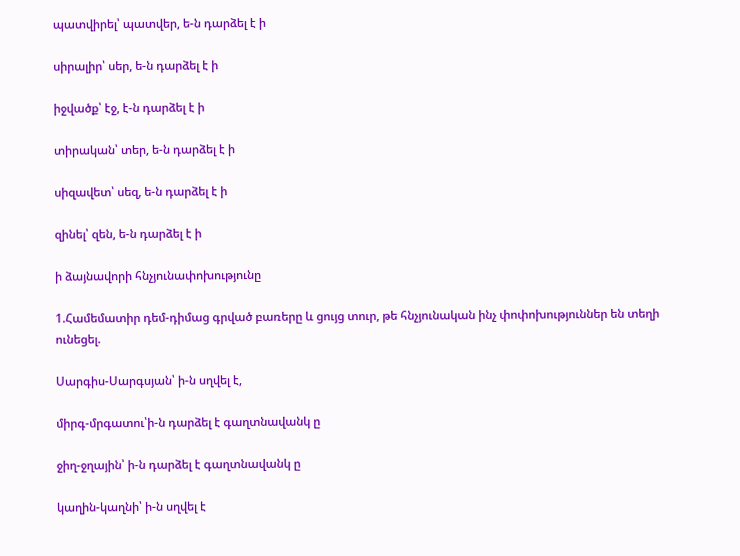պատվիրել՝ պատվեր, ե-ն դարձել է ի

սիրալիր՝ սեր, ե-ն դարձել է ի

իջվածք՝ էջ, է-ն դարձել է ի

տիրական՝ տեր, ե-ն դարձել է ի

սիզավետ՝ սեզ, ե-ն դարձել է ի

զինել՝ զեն, ե-ն դարձել է ի

ի ձայնավորի հնչյունափոխությունը

1.Համեմատիր դեմ-դիմաց գրված բառերը և ցույց տուր, թե հնչյունական ինչ փոփոխություններ են տեղի ունեցել.

Սարգիս-Սարգսյան՝ ի-ն սղվել է,

միրգ-մրգատու՝ի-ն դարձել է գաղտնավանկ ը

ջիղ-ջղային՝ ի-ն դարձել է գաղտնավանկ ը

կաղին-կաղնի՝ ի-ն սղվել է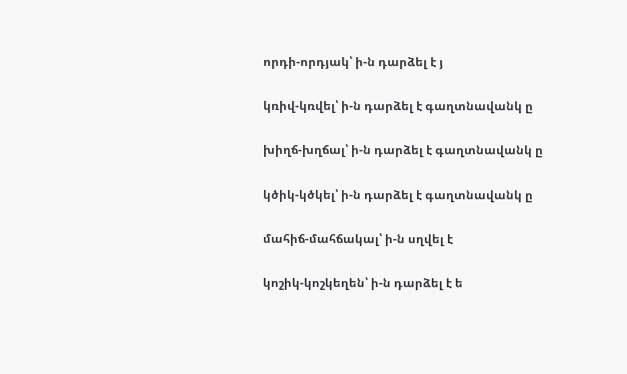որդի-որդյակ՝ ի-ն դարձել է յ

կռիվ-կռվել՝ ի-ն դարձել է գաղտնավանկ ը

խիղճ-խղճալ՝ ի-ն դարձել է գաղտնավանկ ը

կծիկ-կծկել՝ ի-ն դարձել է գաղտնավանկ ը

մահիճ-մահճակալ՝ ի-ն սղվել է

կոշիկ-կոշկեղեն՝ ի-ն դարձել է ե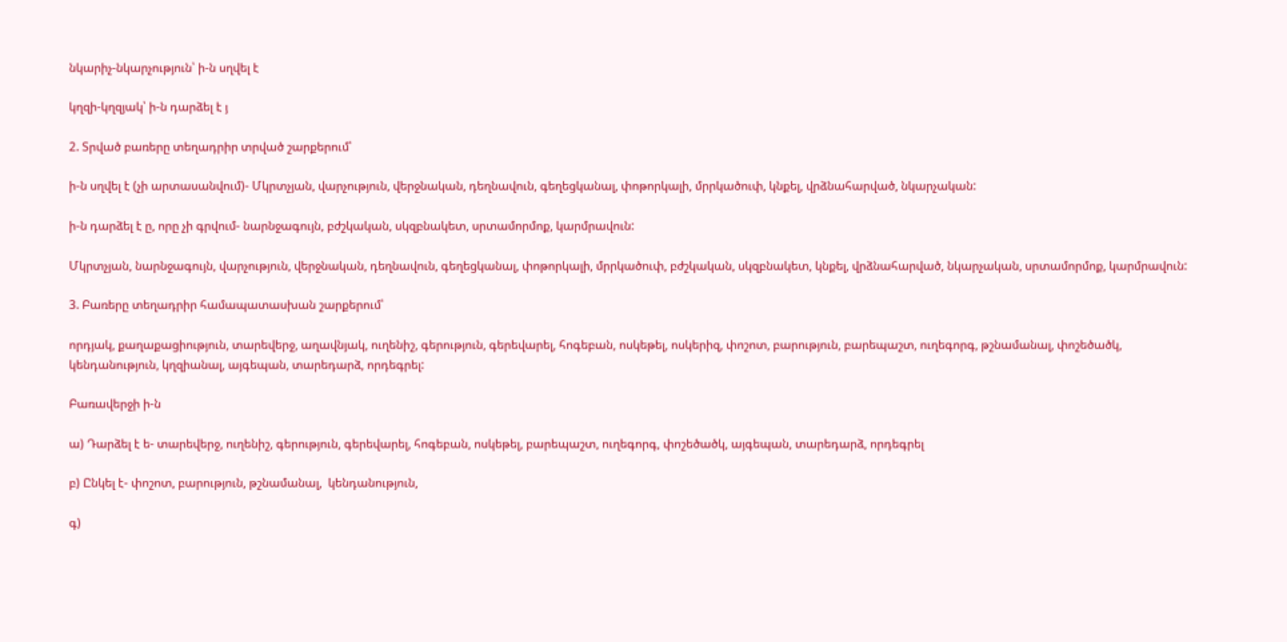նկարիչ-նկարչություն՝ ի-ն սղվել է

կղզի-կղզյակ՝ ի-ն դարձել է յ

2. Տրված բառերը տեղադրիր տրված շարքերում՝

ի-ն սղվել է (չի արտասանվում)- Մկրտչյան, վարչություն, վերջնական, դեղնավուն, գեղեցկանալ, փոթորկալի, մրրկածուփ, կնքել, վրձնահարված, նկարչական:

ի-ն դարձել է ը, որը չի գրվում- նարնջագույն, բժշկական, սկզբնակետ, սրտամորմոք, կարմրավուն:

Մկրտչյան, նարնջագույն, վարչություն, վերջնական, դեղնավուն, գեղեցկանալ, փոթորկալի, մրրկածուփ, բժշկական, սկզբնակետ, կնքել, վրձնահարված, նկարչական, սրտամորմոք, կարմրավուն:

3. Բառերը տեղադրիր համապատասխան շարքերում՝

որդյակ, քաղաքացիություն, տարեվերջ, աղավնյակ, ուղենիշ, գերություն, գերեվարել, հոգեբան, ոսկեթել, ոսկերիզ, փոշոտ, բարություն, բարեպաշտ, ուղեգորգ, թշնամանալ, փոշեծածկ, կենդանություն, կղզիանալ, այգեպան, տարեդարձ, որդեգրել:

Բառավերջի ի-ն

ա) Դարձել է ե- տարեվերջ, ուղենիշ, գերություն, գերեվարել, հոգեբան, ոսկեթել, բարեպաշտ, ուղեգորգ, փոշեծածկ, այգեպան, տարեդարձ, որդեգրել

բ) Ընկել է- փոշոտ, բարություն, թշնամանալ,  կենդանություն,

գ)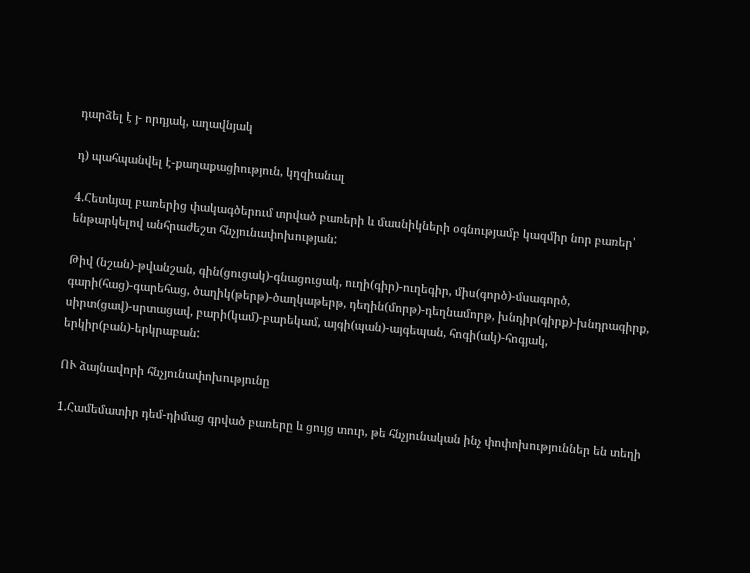դարձել է յ- որդյակ, աղավնյակ

դ) պահպանվել է-քաղաքացիություն, կղզիանալ

4.Հետևյալ բառերից փակագծերում տրված բառերի և մասնիկների օգնությամբ կազմիր նոր բառեր՝ ենթարկելով անհրաժեշտ հնչյունափոխության:

Թիվ (նշան)-թվանշան, գին(ցուցակ)-գնացուցակ, ուղի(գիր)-ուղեգիր, միս(գործ)-մսագործ, գարի(հաց)-գարեհաց, ծաղիկ(թերթ)-ծաղկաթերթ, դեղին(մորթ)-դեղնամորթ, խնդիր(գիրք)-խնդրագիրք, սիրտ(ցավ)-սրտացավ, բարի(կամ)-բարեկամ, այգի(պան)-այգեպան, հոգի(ակ)-հոգյակ, երկիր(բան)-երկրաբան:

ՈՒ ձայնավորի հնչյունափոխությունը

1.Համեմատիր դեմ-դիմաց գրված բառերը և ցույց տուր, թե հնչյունական ինչ փոփոխություններ են տեղի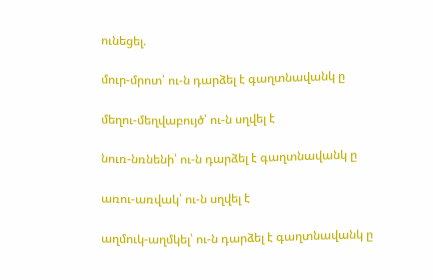ունեցել.

մուր-մրոտ՝ ու-ն դարձել է գաղտնավանկ ը

մեղու-մեղվաբույծ՝ ու-ն սղվել է

նուռ-նռնենի՝ ու-ն դարձել է գաղտնավանկ ը

առու-առվակ՝ ու-ն սղվել է

աղմուկ-աղմկել՝ ու-ն դարձել է գաղտնավանկ ը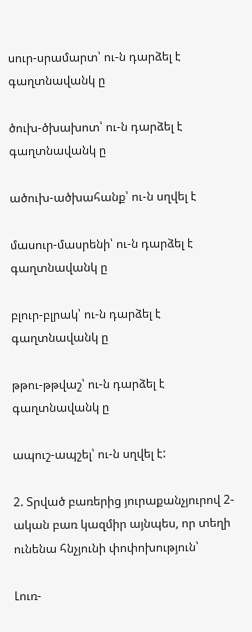սուր-սրամարտ՝ ու-ն դարձել է գաղտնավանկ ը

ծուխ-ծխախոտ՝ ու-ն դարձել է գաղտնավանկ ը

ածուխ-ածխահանք՝ ու-ն սղվել է

մասուր-մասրենի՝ ու-ն դարձել է գաղտնավանկ ը

բլուր-բլրակ՝ ու-ն դարձել է գաղտնավանկ ը

թթու-թթվաշ՝ ու-ն դարձել է գաղտնավանկ ը

ապուշ-ապշել՝ ու-ն սղվել է:

2. Տրված բառերից յուրաքանչյուրով 2-ական բառ կազմիր այնպես, որ տեղի ունենա հնչյունի փոփոխություն՝

Լուռ-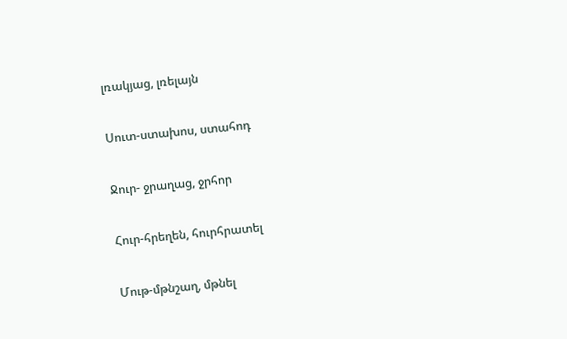լռակյաց, լռելայն

Սուտ-ստախոս, ստահոդ

Ջուր- ջրաղաց, ջրհոր

Հուր-հրեղեն, հուրհրատել

Մութ-մթնշաղ, մթնել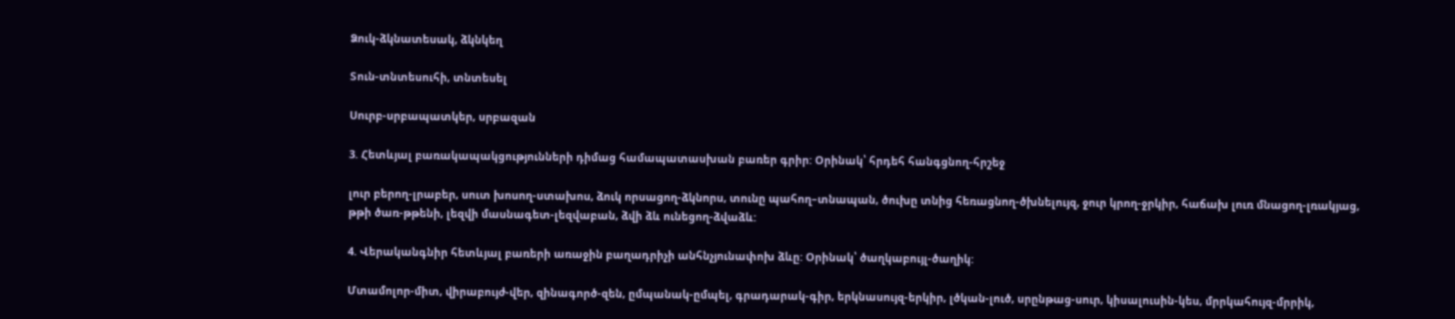Ձուկ-ձկնատեսակ, ձկնկեղ

Տուն-տնտեսուհի, տնտեսել

Սուրբ-սրբապատկեր, սրբազան

3. Հետևյալ բառակապակցությունների դիմաց համապատասխան բառեր գրիր: Օրինակ՝ հրդեհ հանգցնող-հրշեջ

լուր բերող-լրաբեր, սուտ խոսող-ստախոս, ձուկ որսացող-ձկնորս, տունը պահող–տնապան, ծուխը տնից հեռացնող-ծխնելույզ, ջուր կրող-ջրկիր, հաճախ լուռ մնացող-լռակյաց, թթի ծառ-թթենի, լեզվի մասնագետ-լեզվաբան, ձվի ձև ունեցող-ձվաձև:

4. Վերականգնիր հետևյալ բառերի առաջին բաղադրիչի անհնչյունափոխ ձևը: Օրինակ՝ ծաղկաբույլ-ծաղիկ:

Մտամոլոր-միտ, վիրաբույժ-վեր, զինագործ-զեն, ըմպանակ-ըմպել, գրադարակ-գիր, երկնասույզ-երկիր, լծկան-լուծ, սրընթաց-սուր, կիսալուսին-կես, մրրկահույզ-մրրիկ,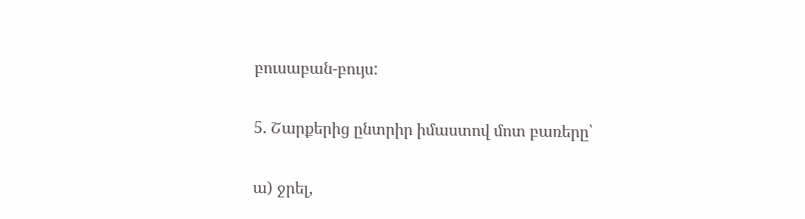բուսաբան-բույս:

5. Շարքերից ընտրիր իմաստով մոտ բառերը՝

ա) ջրել,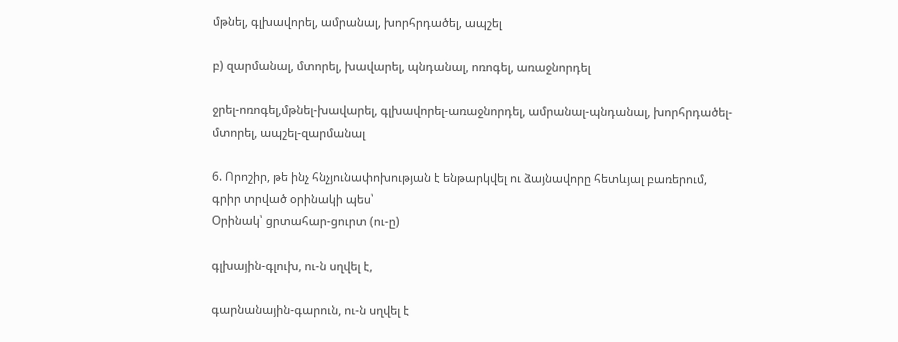մթնել, գլխավորել, ամրանալ, խորհրդածել, ապշել

բ) զարմանալ, մտորել, խավարել, պնդանալ, ոռոգել, առաջնորդել

ջրել-ոռոգել,մթնել-խավարել, գլխավորել-առաջնորդել, ամրանալ-պնդանալ, խորհրդածել-մտորել, ապշել-զարմանալ

6. Որոշիր, թե ինչ հնչյունափոխության է ենթարկվել ու ձայնավորը հետևյալ բառերում, գրիր տրված օրինակի պես՝
Օրինակ՝ ցրտահար-ցուրտ (ու-ը)

գլխային-գլուխ, ու-ն սղվել է,

գարնանային-գարուն, ու-ն սղվել է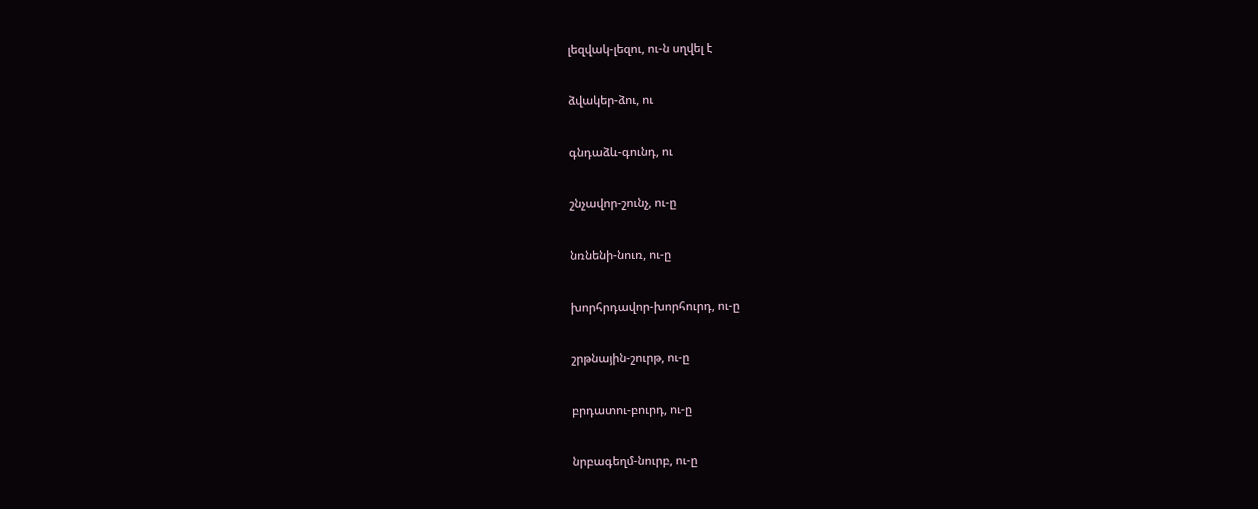լեզվակ-լեզու, ու-ն սղվել է

ձվակեր-ձու, ու

գնդաձև-գունդ, ու

շնչավոր-շունչ, ու-ը

նռնենի-նուռ, ու-ը

խորհրդավոր-խորհուրդ, ու-ը

շրթնային-շուրթ, ու-ը

բրդատու-բուրդ, ու-ը

նրբագեղմ-նուրբ, ու-ը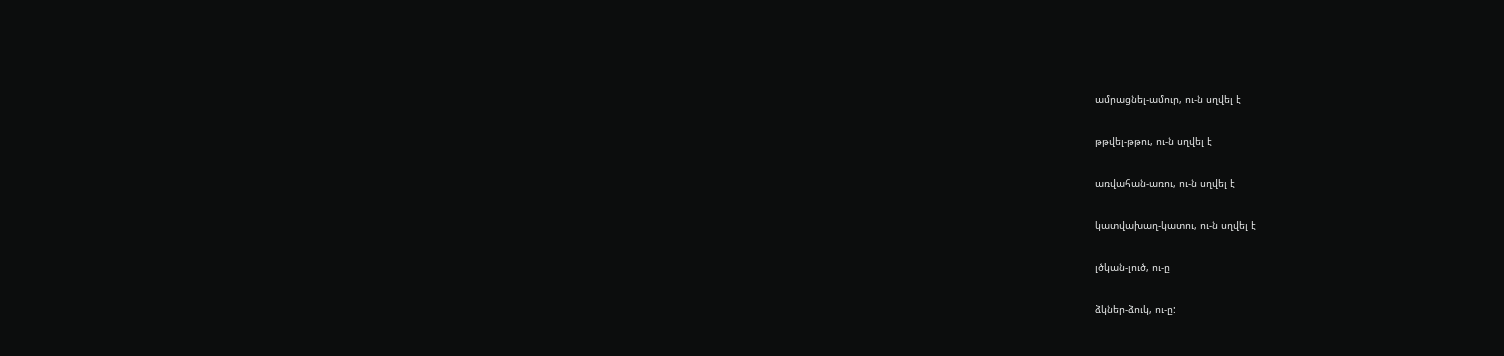ամրացնել-ամուր, ու-ն սղվել է

թթվել-թթու, ու-ն սղվել է

առվահան-առու, ու-ն սղվել է

կատվախաղ-կատու, ու-ն սղվել է

լծկան-լուծ, ու-ը

ձկներ-ձուկ, ու-ը: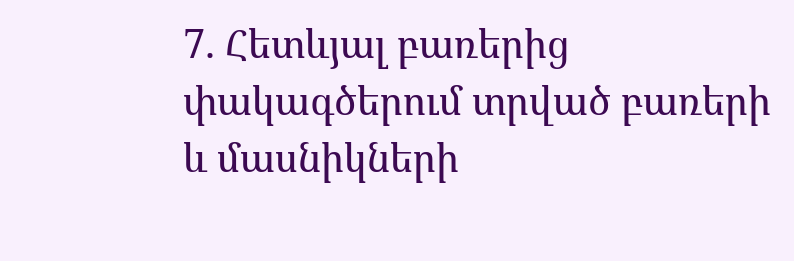7. Հետևյալ բառերից փակագծերում տրված բառերի և մասնիկների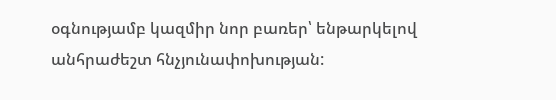օգնությամբ կազմիր նոր բառեր՝ ենթարկելով անհրաժեշտ հնչյունափոխության: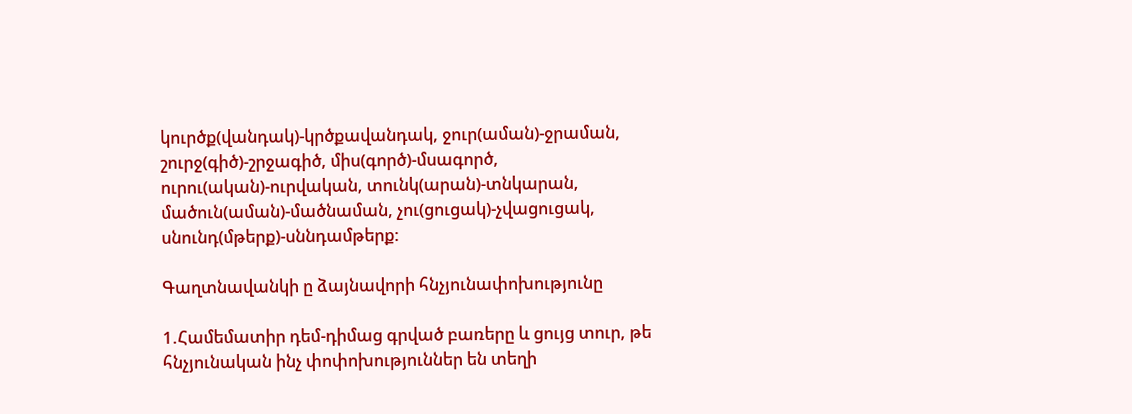կուրծք(վանդակ)-կրծքավանդակ, ջուր(աման)-ջրաման, շուրջ(գիծ)-շրջագիծ, միս(գործ)-մսագործ, ուրու(ական)-ուրվական, տունկ(արան)-տնկարան, մածուն(աման)-մածնաման, չու(ցուցակ)-չվացուցակ, սնունդ(մթերք)-սննդամթերք:

Գաղտնավանկի ը ձայնավորի հնչյունափոխությունը

1.Համեմատիր դեմ-դիմաց գրված բառերը և ցույց տուր, թե հնչյունական ինչ փոփոխություններ են տեղի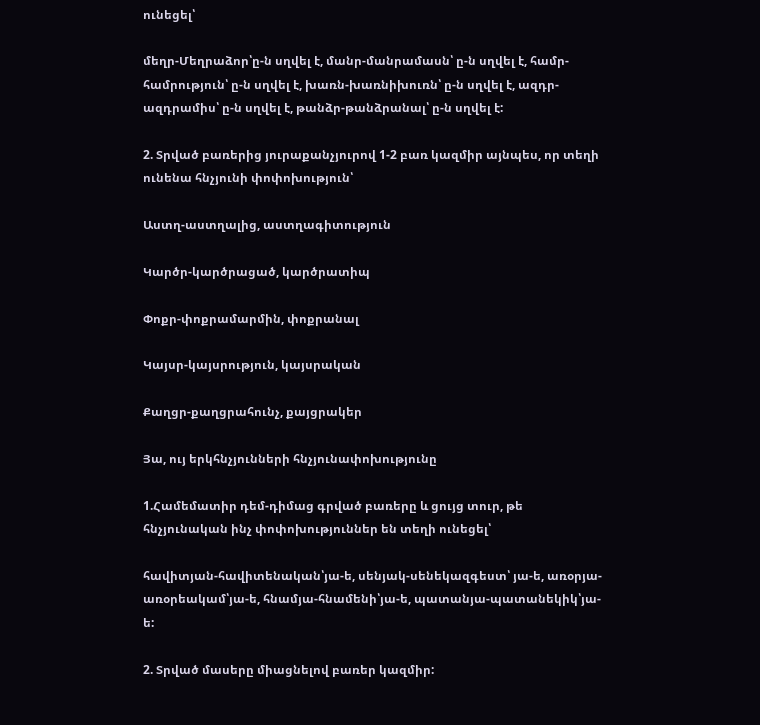ունեցել՝

մեղր-Մեղրաձոր՝ը-ն սղվել է, մանր-մանրամասն՝ ը-ն սղվել է, համր-համրություն՝ ը-ն սղվել է, խառն-խառնիխուռն՝ ը-ն սղվել է, ազդր-ազդրամիս՝ ը-ն սղվել է, թանձր-թանձրանալ՝ ը-ն սղվել է:

2. Տրված բառերից յուրաքանչյուրով 1-2 բառ կազմիր այնպես, որ տեղի ունենա հնչյունի փոփոխություն՝

Աստղ-աստղալից, աստղագիտություն

Կարծր-կարծրացած, կարծրատիպ

Փոքր-փոքրամարմին, փոքրանալ

Կայսր-կայսրություն, կայսրական

Քաղցր-քաղցրահունչ, քայցրակեր

Յա, ույ երկհնչյունների հնչյունափոխությունը

1.Համեմատիր դեմ-դիմաց գրված բառերը և ցույց տուր, թե հնչյունական ինչ փոփոխություններ են տեղի ունեցել՝

հավիտյան-հավիտենական՝յա-ե, սենյակ-սենեկազգեստ՝ յա-ե, առօրյա-առօրեակամ՝յա-ե, հնամյա-հնամենի՝յա-ե, պատանյա-պատանեկիկ՝յա-ե:

2. Տրված մասերը միացնելով բառեր կազմիր: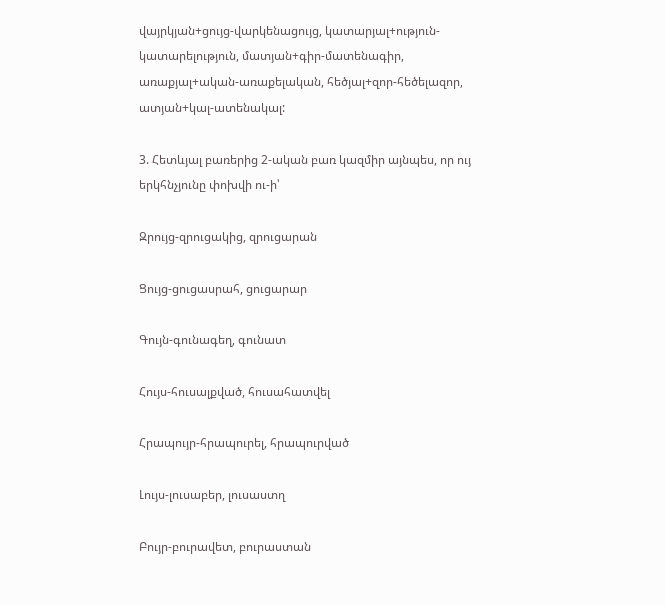վայրկյան+ցույց-վարկենացույց, կատարյալ+ություն-կատարելություն, մատյան+գիր-մատենագիր, առաքյալ+ական-առաքելական, հեծյալ+զոր-հեծելազոր, ատյան+կալ-ատենակալ:

3. Հետևյալ բառերից 2-ական բառ կազմիր այնպես, որ ույ երկհնչյունը փոխվի ու-ի՝

Զրույց-զրուցակից, զրուցարան

Ցույց-ցուցասրահ, ցուցարար

Գույն-գունագեղ, գունատ

Հույս-հուսալքված, հուսահատվել

Հրապույր-հրապուրել, հրապուրված

Լույս-լուսաբեր, լուսաստղ

Բույր-բուրավետ, բուրաստան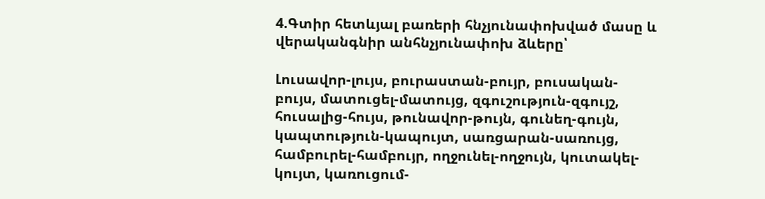4.Գտիր հետևյալ բառերի հնչյունափոխված մասը և վերականգնիր անհնչյունափոխ ձևերը՝

Լուսավոր-լույս, բուրաստան-բույր, բուսական-բույս, մատուցել-մատույց, զգուշություն-զգույշ, հուսալից-հույս, թունավոր-թույն, գունեղ-գույն, կապտություն-կապույտ, սառցարան-սառույց, համբուրել-համբույր, ողջունել-ողջույն, կուտակել-կույտ, կառուցում-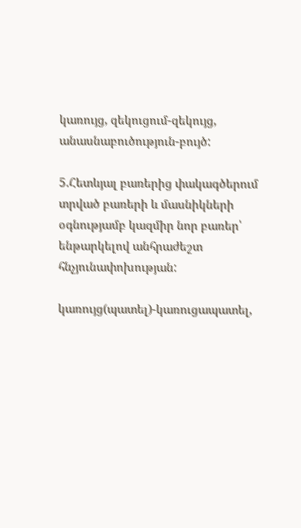կառույց, զեկուցում-զեկույց, անասնաբուծություն-բույծ:

5.Հետևյալ բառերից փակագծերում տրված բառերի և մասնիկների օգնությամբ կազմիր նոր բառեր՝ ենթարկելով անհրաժեշտ հնչյունափոխության:

կառույց(պատել)-կառուցապատել,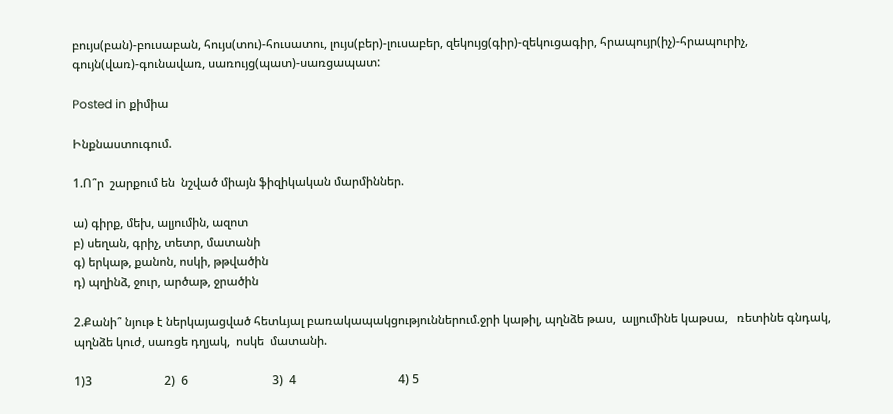բույս(բան)-բուսաբան, հույս(տու)-հուսատու, լույս(բեր)-լուսաբեր, զեկույց(գիր)-զեկուցագիր, հրապույր(իչ)-հրապուրիչ, գույն(վառ)-գունավառ, սառույց(պատ)-սառցապատ:

Posted in քիմիա

Ինքնաստուգում.

1.Ո՞ր  շարքում են  նշված միայն ֆիզիկական մարմիններ.

ա) գիրք, մեխ, ալյումին, ազոտ
բ) սեղան, գրիչ, տետր, մատանի
գ) երկաթ, քանոն, ոսկի, թթվածին
դ) պղինձ, ջուր, արծաթ, ջրածին

2.Քանի՞ նյութ է ներկայացված հետևյալ բառակապակցություններում.ջրի կաթիլ, պղնձե թաս,  ալյումինե կաթսա,   ռետինե գնդակ,  պղնձե կուժ, սառցե դղյակ,  ոսկե  մատանի.

1)3                        2)  6                            3)  4                                  4) 5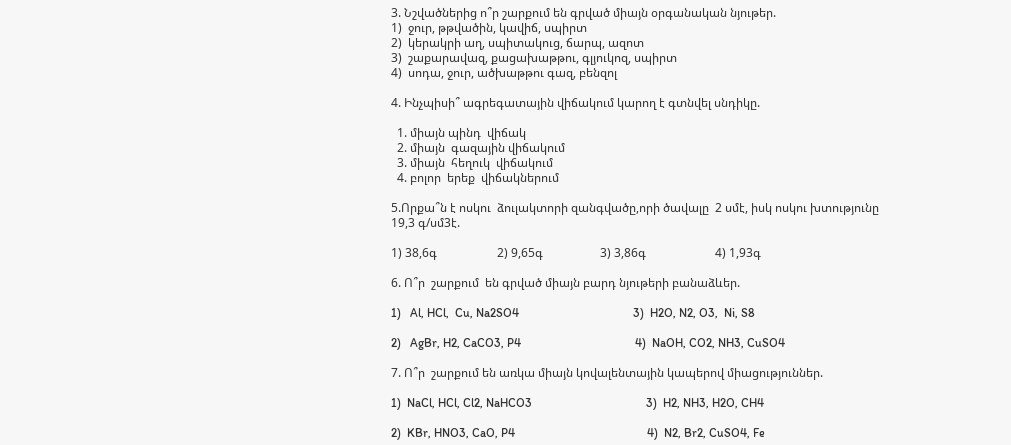3. Նշվածներից ո՞ր շարքում են գրված միայն օրգանական նյութեր.
1)  ջուր, թթվածին, կավիճ, սպիրտ
2)  կերակրի աղ, սպիտակուց, ճարպ, ազոտ
3)  շաքարավազ, քացախաթթու, գլյուկոզ, սպիրտ
4)  սոդա, ջուր, ածխաթթու գազ, բենզոլ

4. Ինչպիսի՞ ագրեգատային վիճակում կարող է գտնվել սնդիկը.

  1. միայն պինդ  վիճակ
  2. միայն  գազային վիճակում
  3. միայն  հեղուկ  վիճակում
  4. բոլոր  երեք  վիճակներում

5.Որքա՞ն է ոսկու  ձուլակտորի զանգվածը,որի ծավալը  2 սմէ, իսկ ոսկու խտությունը  19,3 գ/սմ3է.

1) 38,6գ                    2) 9,65գ                   3) 3,86գ                       4) 1,93գ

6. Ո՞ր  շարքում  են գրված միայն բարդ նյութերի բանաձևեր.

1)   Al, HCl,  Cu, Na2SO4                                      3)  H2O, N2, O3,  Ni, S8

2)   AgBr, H2, CaCO3, P4                                      4)  NaOH, CO2, NH3, CuSO4

7. Ո՞ր  շարքում են առկա միայն կովալենտային կապերով միացություններ.

1)  NaCl, HCl, Cl2, NaHCO3                                      3)  H2, NH3, H2O, CH4

2)  KBr, HNO3, CaO, P4                                            4)  N2, Br2, CuSO4, Fe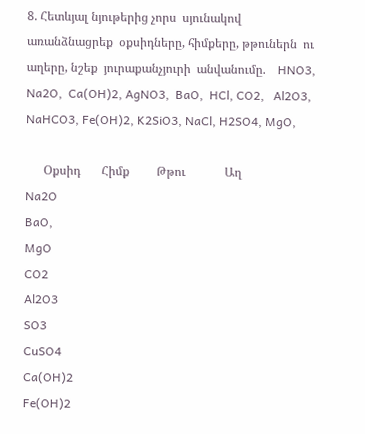8. Հետևյալ նյութերից չորս  սյունակով  առանձնացրեք  օքսիդները, հիմքերը, թթուներն  ու   աղերը, նշեք  յուրաքանչյուրի  անվանումը.    HNO3,  Na2O,  Ca(OH)2, AgNO3,  BaO,  HCl, CO2,   Al2O3, NaHCO3, Fe(OH)2, K2SiO3, NaCl, H2SO4, MgO,

      Օքսիդ       Հիմք         Թթու             Աղ
Na2O
BaO,
MgO
CO2
Al2O3
SO3
CuSO4
Ca(OH)2
Fe(OH)2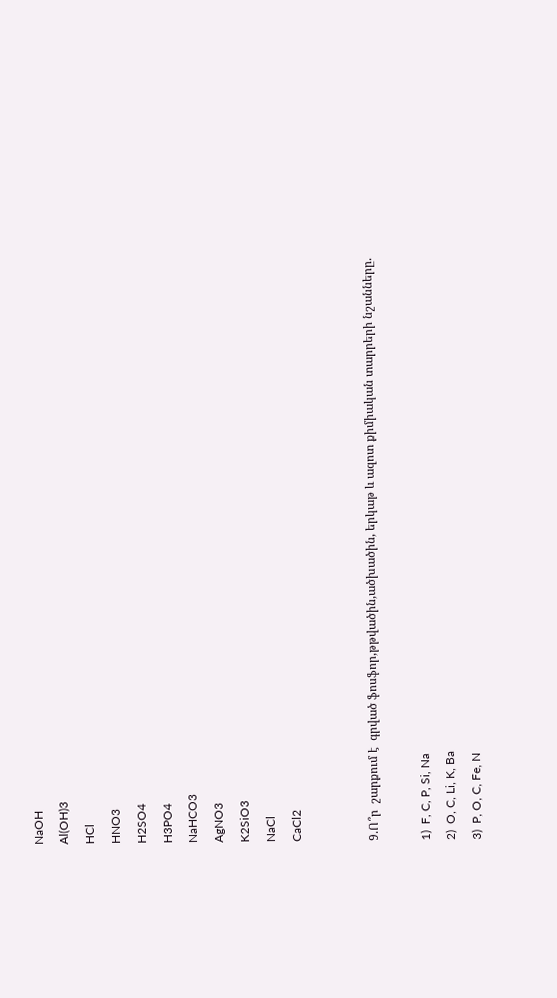NaOH
Al(OH)3
HCl
HNO3
H2SO4
H3PO4
NaHCO3
AgNO3
K2SiO3
NaCl
CaCl2


9.Ո՞ր  շարքում է  գրված ֆոսֆոր,թթվածին,ածխածին, երկաթ և ազոտ քիմիական տարրերի նշանները.

1)  F, C, P, Si, Na
2)  O, C, Li, K, Ba
3)  P, O, C, Fe, N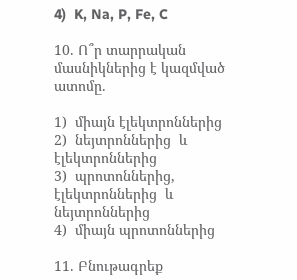4)  K, Na, P, Fe, C

10. Ո՞ր տարրական մասնիկներից է կազմված ատոմը.

1)  միայն էլեկտրոններից
2)  նեյտրոններից  և  էլեկտրոններից
3)  պրոտոններից, էլեկտրոններից  և  նեյտրոններից
4)  միայն պրոտոններից

11. Բնութագրեք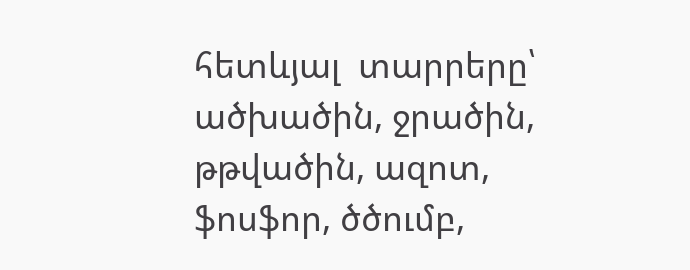հետևյալ  տարրերը՝ ածխածին, ջրածին, թթվածին, ազոտ, ֆոսֆոր, ծծումբ,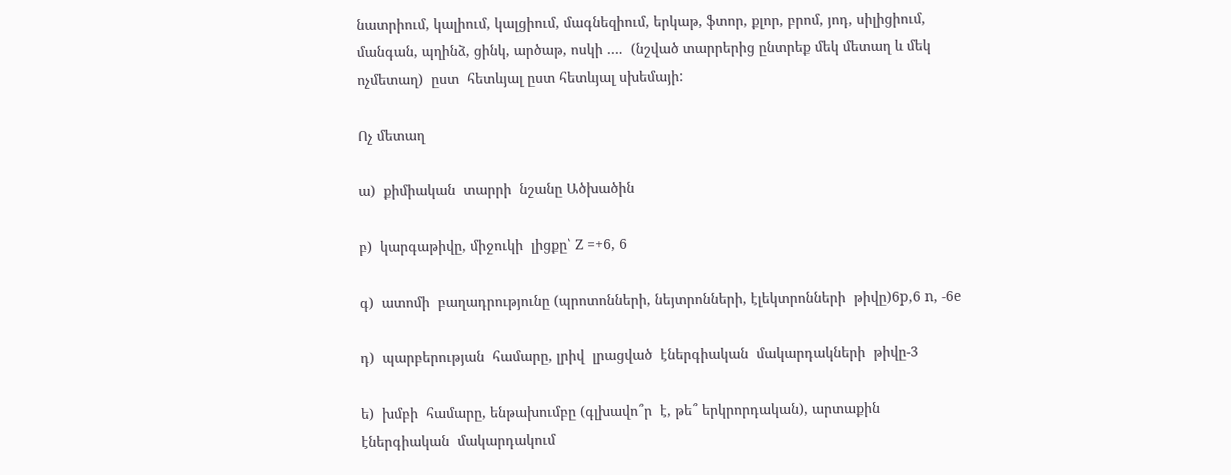նատրիում, կալիում, կալցիում, մագնեզիում, երկաթ, ֆտոր, քլոր, բրոմ, յոդ, սիլիցիում, մանգան, պղինձ, ցինկ, արծաթ, ոսկի ….  (նշված տարրերից ընտրեք մեկ մետաղ և մեկ ոչմետաղ)  ըստ  հետևյալ ըստ հետևյալ սխեմայի:

Ոչ մետաղ

ա)  քիմիական  տարրի  նշանը Ածխածին

բ)  կարգաթիվը, միջուկի  լիցքը՝ Z =+6, 6

գ)  ատոմի  բաղադրությունը (պրոտոնների, նեյտրոնների, էլեկտրոնների  թիվը)6p,6 n, -6e

դ)  պարբերության  համարը, լրիվ  լրացված  էներգիական  մակարդակների  թիվը-3

ե)  խմբի  համարը, ենթախումբը (գլխավո՞ր  է, թե՞ երկրորդական), արտաքին էներգիական  մակարդակում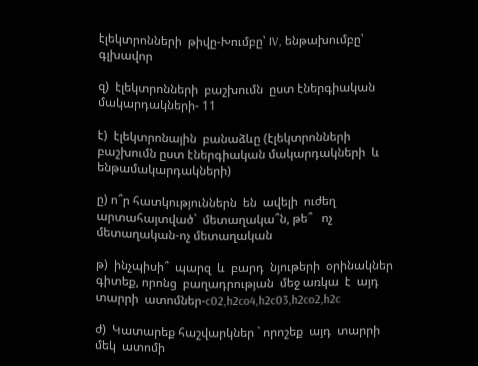էլեկտրոնների  թիվը-Խումբը՝ IV, ենթախումբը՝ գլխավոր

զ)  էլեկտրոնների  բաշխումն  ըստ էներգիական  մակարդակների- 11

է)  էլեկտրոնային  բանաձևը (էլեկտրոնների  բաշխումն ըստ էներգիական մակարդակների  և  ենթամակարդակների)

ը) ո՞ր հատկություններն  են  ավելի  ուժեղ  արտահայտված`  մետաղակա՞ն, թե՞   ոչ մետաղական-ոչ մետաղական

թ)  ինչպիսի՞  պարզ  և  բարդ  նյութերի  օրինակներ  գիտեք, որոնց  բաղադրության  մեջ առկա  է  այդ   տարրի  ատոմներ-c02,h2co4,h2c03,h2co2,h2c

ժ)  Կատարեք հաշվարկներ ` որոշեք  այդ  տարրի  մեկ  ատոմի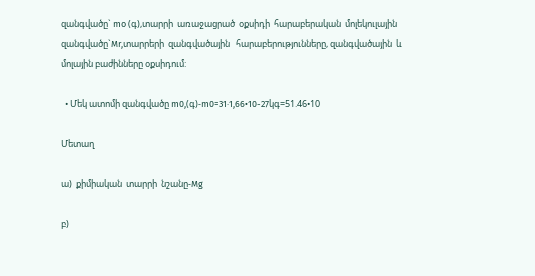զանգվածը` mo (գ),տարրի  առաջացրած  օքսիդի  հարաբերական  մոլեկուլային  զանգվածը`Mr,տարրերի  զանգվածային   հարաբերությունները, զանգվածային  և մոլային բաժինները օքսիդում:

  • Մեկ ատոմի զանգվածը m0,(գ)-m0=31·1,66•10-27կգ=51.46•10

Մետաղ

ա)  քիմիական  տարրի  նշանը-Mg

բ)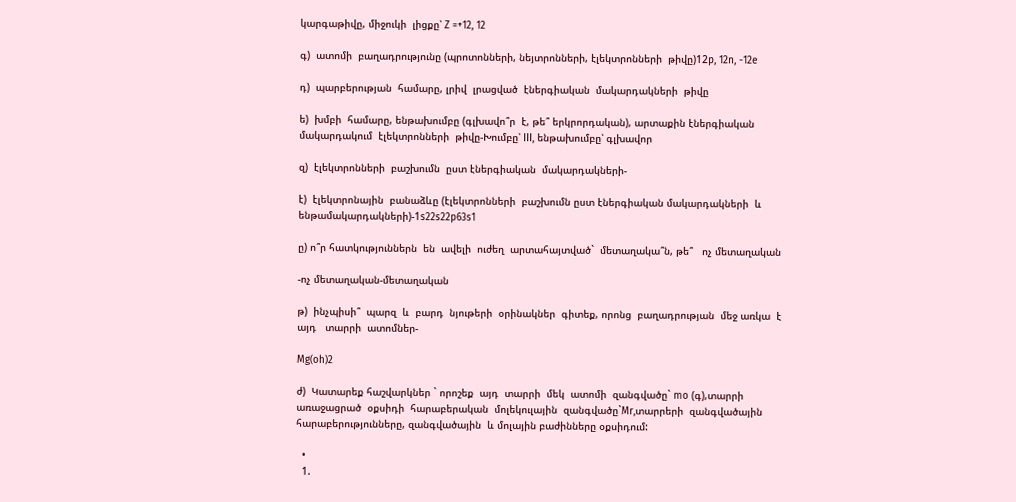կարգաթիվը, միջուկի  լիցքը՝ Z =+12, 12

գ)  ատոմի  բաղադրությունը (պրոտոնների, նեյտրոնների, էլեկտրոնների  թիվը)12p, 12n, -12e

դ)  պարբերության  համարը, լրիվ  լրացված  էներգիական  մակարդակների  թիվը

ե)  խմբի  համարը, ենթախումբը (գլխավո՞ր  է, թե՞ երկրորդական), արտաքին էներգիական  մակարդակում  էլեկտրոնների  թիվը-Խումբը՝ III, ենթախումբը՝ գլխավոր

զ)  էլեկտրոնների  բաշխումն  ըստ էներգիական  մակարդակների-

է)  էլեկտրոնային  բանաձևը (էլեկտրոնների  բաշխումն ըստ էներգիական մակարդակների  և  ենթամակարդակների)-1s22s22p63s1

ը) ո՞ր հատկություններն  են  ավելի  ուժեղ  արտահայտված`  մետաղակա՞ն, թե՞   ոչ մետաղական

-ոչ մետաղական-մետաղական

թ)  ինչպիսի՞  պարզ  և  բարդ  նյութերի  օրինակներ  գիտեք, որոնց  բաղադրության  մեջ առկա  է  այդ   տարրի  ատոմներ-

Mg(oh)2

ժ)  Կատարեք հաշվարկներ ` որոշեք  այդ  տարրի  մեկ  ատոմի  զանգվածը` mo (գ),տարրի  առաջացրած  օքսիդի  հարաբերական  մոլեկուլային  զանգվածը`Mr,տարրերի  զանգվածային   հարաբերությունները, զանգվածային  և մոլային բաժինները օքսիդում:

  •
  1.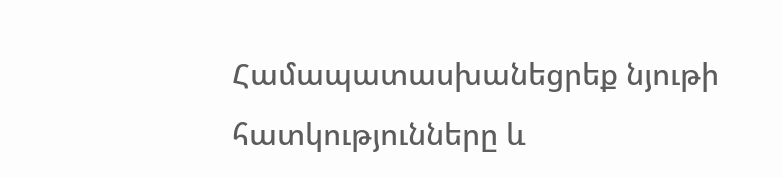Համապատասխանեցրեք նյութի հատկությունները և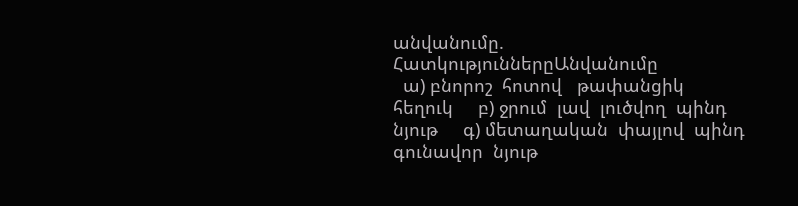անվանումը.
ՀատկություններըԱնվանումը
  ա) բնորոշ  հոտով   թափանցիկ  հեղուկ     բ) ջրում  լավ  լուծվող  պինդ  նյութ     գ) մետաղական  փայլով  պինդ  գունավոր  նյութ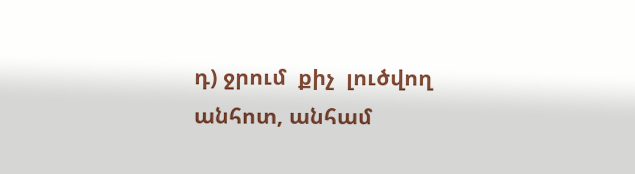դ) ջրում  քիչ  լուծվող  անհոտ, անհամ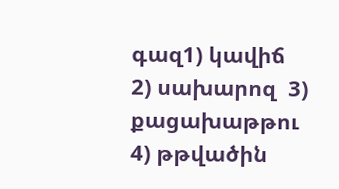գազ1) կավիճ
2) սախարոզ  3) քացախաթթու
4) թթվածին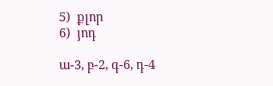5)  քլոր
6)  յոդ

ա-3, բ-2, գ-6, դ-4